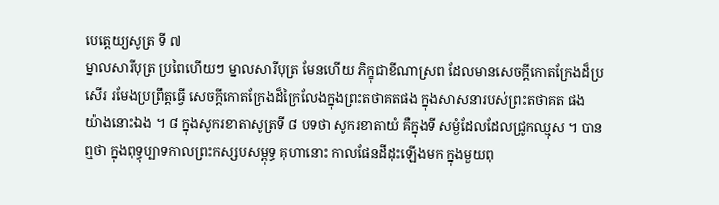បេត្តេយ្យសូត្រ ទី ៧
ម្នាលសារីបុត្រ ប្រពៃហើយៗ ម្នាលសារីបុត្រ មែនហើយ ភិក្ខុជាខីណាស្រព ដែលមានសេចក្តីកោតក្រែងដ៏ប្រសើរ រមែងប្រព្រឹត្តធ្វើ សេចក្តីកោតក្រែងដ៏ក្រៃលែងក្នុងព្រះតថាគតផង ក្នុងសាសនារបស់ព្រះតថាគត ផង យ៉ាងនោះឯង ។ ៨ ក្នុងសូករខាតាសូត្រទី ៨ បទថា សូករខាតាយំ គឺក្នុងទី សម្ងំដែលដែលជ្រូកឈ្មុស ។ បានឮថា ក្នុងពុទ្ធុប្បាទកាលព្រះកស្សបសម្ពុទ្ធ គុហានោះ កាលផែនដីដុះឡើងមក ក្នុងមួយពុ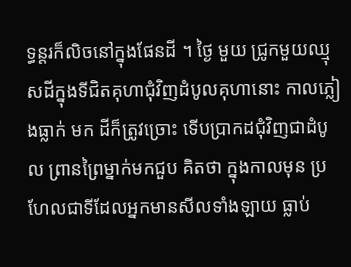ទ្ធន្តរក៏លិចនៅក្នុងផែនដី ។ ថ្ងៃ មួយ ជ្រូកមួយឈ្មុសដីក្នុងទីជិតគុហាជុំវិញដំបូលគុហានោះ កាលភ្លៀងធ្លាក់ មក ដីក៏ត្រូវច្រោះ ទើបប្រាកដជុំវិញជាដំបូល ព្រានព្រៃម្នាក់មកជួប គិតថា ក្នុងកាលមុន ប្រហែលជាទីដែលអ្នកមានសីលទាំងឡាយ ធ្លាប់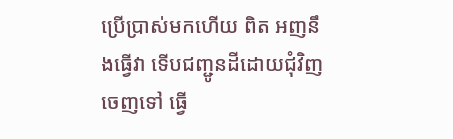ប្រើប្រាស់មកហើយ ពិត អញនឹងធ្វើវា ទើបជញ្ជូនដីដោយជុំវិញចេញទៅ ធ្វើ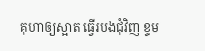គុហាឲ្យស្អាត ធ្វើរបងជុំវិញ ខ្ទម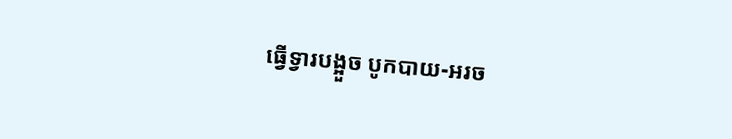ធ្វើទ្វារបង្អួច បូកបាយ-អរច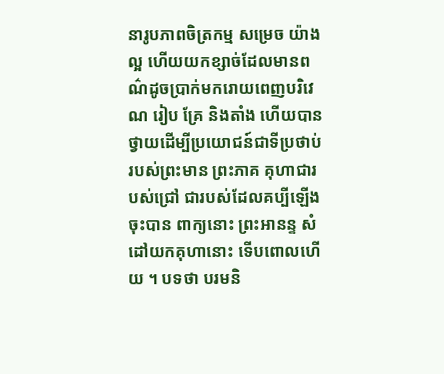នារូបភាពចិត្រកម្ម សម្រេច យ៉ាងល្អ ហើយយកខ្សាច់ដែលមានពណ៌ដូចប្រាក់មករោយពេញបរិវេណ រៀប គ្រែ និងតាំង ហើយបានថ្វាយដើម្បីប្រយោជន៍ជាទីប្រថាប់ របស់ព្រះមាន ព្រះភាគ គុហាជារបស់ជ្រៅ ជារបស់ដែលគប្បីឡើងចុះបាន ពាក្យនោះ ព្រះអានន្ទ សំដៅយកគុហានោះ ទើបពោលហើយ ។ បទថា បរមនិ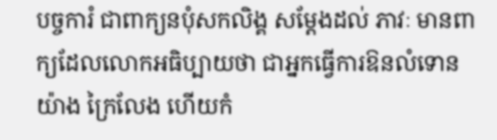បច្ចការំ ជាពាក្យនបុំសកលិង្គ សម្តែងដល់ ភាវៈ មានពាក្យដែលលោកអធិប្បាយថា ជាអ្នកធ្វើការឱនលំទោនយ៉ាង ក្រៃលែង ហើយកំ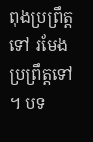ពុងប្រព្រឹត្តទៅ រមែងប្រព្រឹត្តទៅ ។ បទ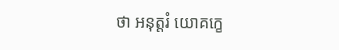ថា អនុត្តរំ យោគក្ខេ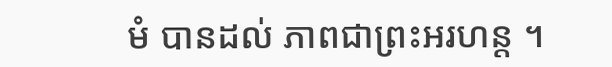មំ បានដល់ ភាពជាព្រះអរហន្ត ។